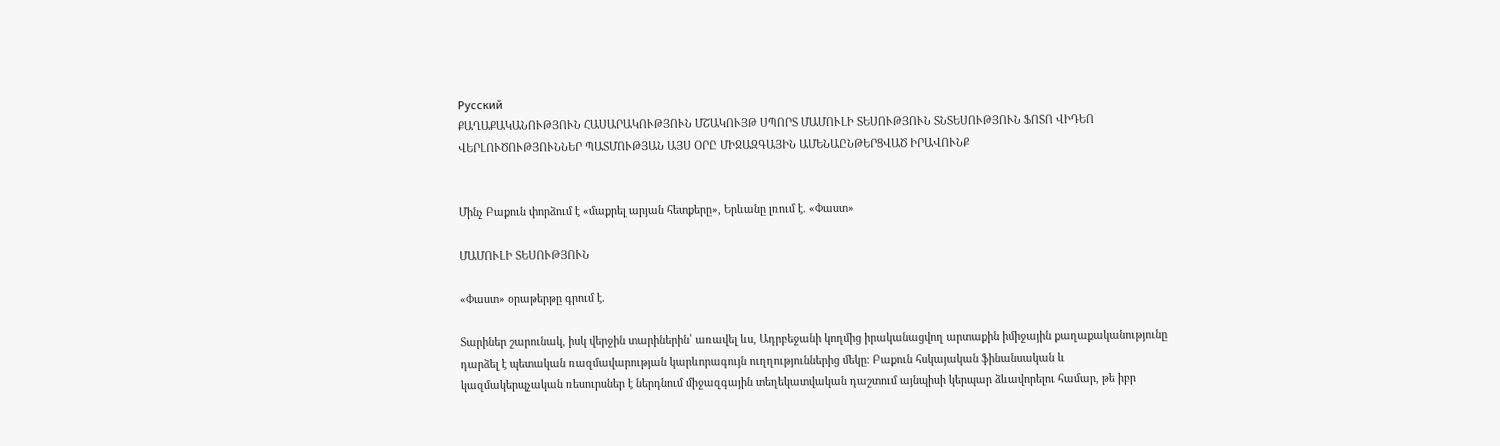Русский
ՔԱՂԱՔԱԿԱՆՈՒԹՅՈՒՆ ՀԱՍԱՐԱԿՈՒԹՅՈՒՆ ՄՇԱԿՈՒՅԹ ՍՊՈՐՏ ՄԱՄՈՒԼԻ ՏԵՍՈՒԹՅՈՒՆ ՏՆՏԵՍՈՒԹՅՈՒՆ ՖՈՏՈ ՎԻԴԵՈ ՎԵՐԼՈՒԾՈՒԹՅՈՒՆՆԵՐ ՊԱՏՄՈՒԹՅԱՆ ԱՅՍ ՕՐԸ ՄԻՋԱԶԳԱՅԻՆ ԱՄԵՆԱԸՆԹԵՐՑՎԱԾ ԻՐԱՎՈՒՆՔ


Մինչ Բաքուն փորձում է «մաքրել արյան հետքերը», Երևանը լռում է. «Փաստ»

ՄԱՄՈՒԼԻ ՏԵՍՈՒԹՅՈՒՆ

«Փաստ» օրաթերթը գրում է.

Տարիներ շարունակ, իսկ վերջին տարիներին՝ առավել ևս, Ադրբեջանի կողմից իրականացվող արտաքին իմիջային քաղաքականությունը դարձել է պետական ռազմավարության կարևորագույն ուղղություններից մեկը։ Բաքուն հսկայական ֆինանսական և կազմակերպչական ռեսուրսներ է ներդնում միջազգային տեղեկատվական դաշտում այնպիսի կերպար ձևավորելու համար, թե իբր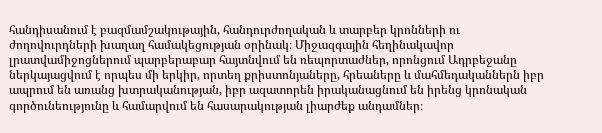հանդիսանում է բազմամշակութային, հանդուրժողական և տարբեր կրոնների ու ժողովուրդների խաղաղ համակեցության օրինակ։ Միջազգային հեղինակավոր լրատվամիջոցներում պարբերաբար հայտնվում են ռեպորտաժներ, որոնցում Ադրբեջանը ներկայացվում է որպես մի երկիր, որտեղ քրիստոնյաները, հրեաները և մահմեդականներն իբր ապրում են առանց խտրականության, իբր ազատորեն իրականացնում են իրենց կրոնական գործունեությունը և համարվում են հասարակության լիարժեք անդամներ։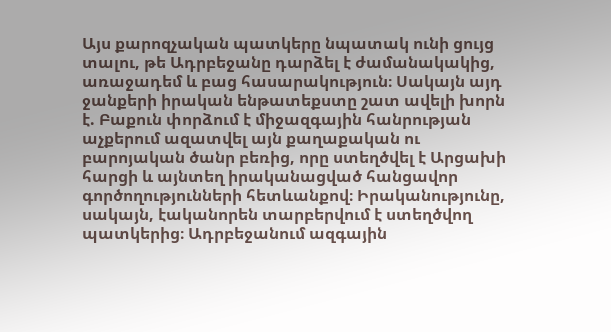Այս քարոզչական պատկերը նպատակ ունի ցույց տալու, թե Ադրբեջանը դարձել է ժամանակակից, առաջադեմ և բաց հասարակություն։ Սակայն այդ ջանքերի իրական ենթատեքստը շատ ավելի խորն է. Բաքուն փորձում է միջազգային հանրության աչքերում ազատվել այն քաղաքական ու բարոյական ծանր բեռից, որը ստեղծվել է Արցախի հարցի և այնտեղ իրականացված հանցավոր գործողությունների հետևանքով։ Իրականությունը, սակայն, էականորեն տարբերվում է ստեղծվող պատկերից։ Ադրբեջանում ազգային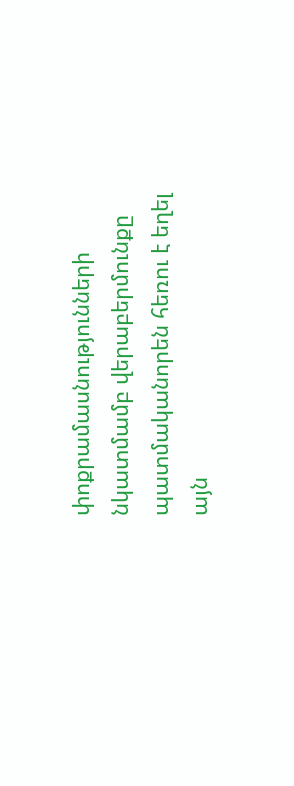փոքրամասնությունների նկատմամբ վերաբերմունքը պատմականորեն հեռու է եղել այն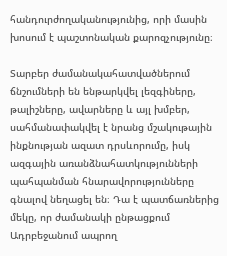հանդուրժողականությունից, որի մասին խոսում է պաշտոնական քարոզչությունը։

Տարբեր ժամանակահատվածներում ճնշումների են ենթարկվել լեզգիները, թալիշները, ավարները և այլ խմբեր, սահմանափակվել է նրանց մշակութային ինքնության ազատ դրսևորումը, իսկ ազգային առանձնահատկությունների պահպանման հնարավորությունները գնալով նեղացել են։ Դա է պատճառներից մեկը, որ ժամանակի ընթացքում Ադրբեջանում ապրող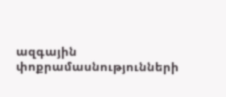ազգային փոքրամասնությունների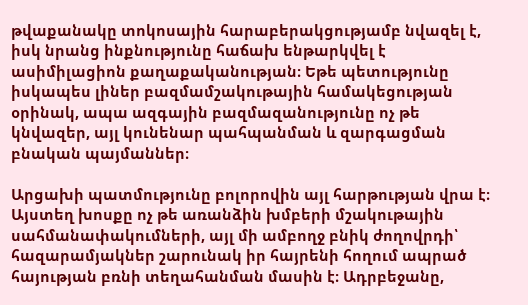թվաքանակը տոկոսային հարաբերակցությամբ նվազել է, իսկ նրանց ինքնությունը հաճախ ենթարկվել է ասիմիլացիոն քաղաքականության։ Եթե պետությունը իսկապես լիներ բազմամշակութային համակեցության օրինակ, ապա ազգային բազմազանությունը ոչ թե կնվազեր, այլ կունենար պահպանման և զարգացման բնական պայմաններ։

Արցախի պատմությունը բոլորովին այլ հարթության վրա է։ Այստեղ խոսքը ոչ թե առանձին խմբերի մշակութային սահմանափակումների, այլ մի ամբողջ բնիկ ժողովրդի՝ հազարամյակներ շարունակ իր հայրենի հողում ապրած հայության բռնի տեղահանման մասին է։ Ադրբեջանը,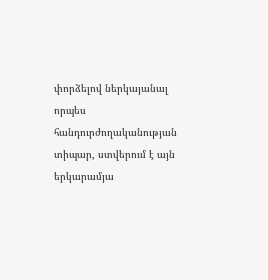փորձելով ներկայանալ որպես հանդուրժողականության տիպար, ստվերում է այն երկարամյա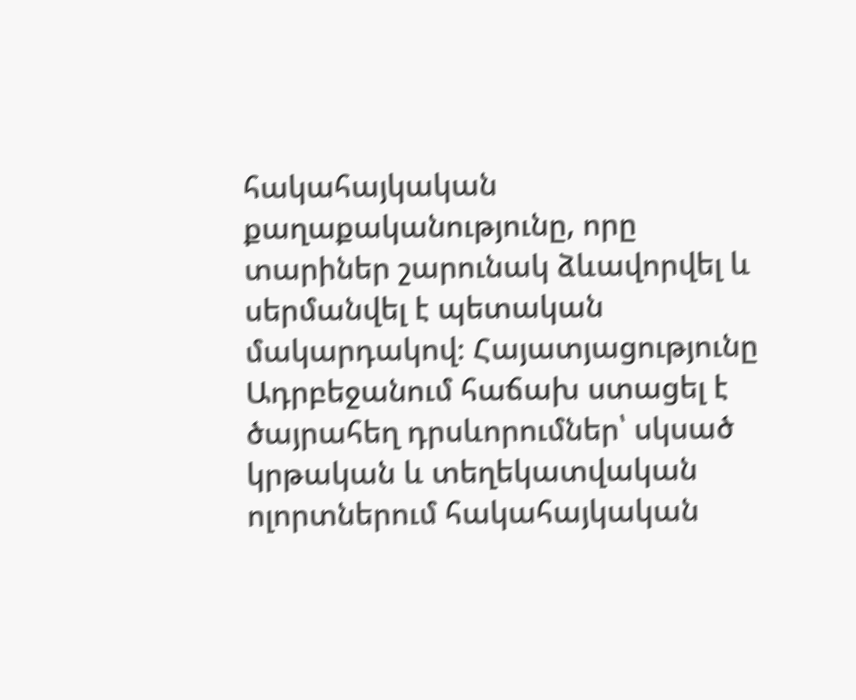հակահայկական քաղաքականությունը, որը տարիներ շարունակ ձևավորվել և սերմանվել է պետական մակարդակով։ Հայատյացությունը Ադրբեջանում հաճախ ստացել է ծայրահեղ դրսևորումներ՝ սկսած կրթական և տեղեկատվական ոլորտներում հակահայկական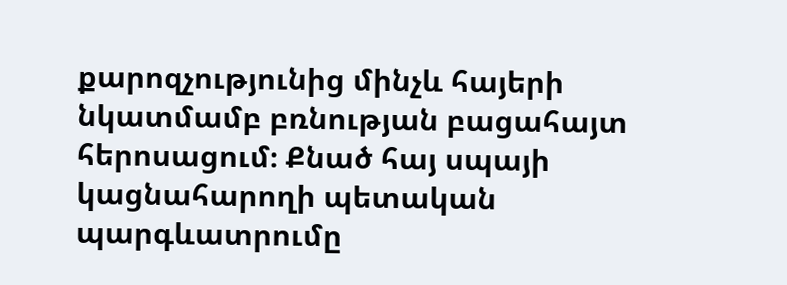քարոզչությունից մինչև հայերի նկատմամբ բռնության բացահայտ հերոսացում։ Քնած հայ սպայի կացնահարողի պետական պարգևատրումը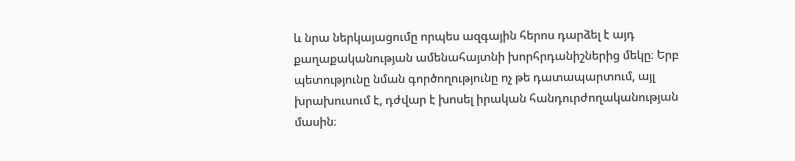և նրա ներկայացումը որպես ազգային հերոս դարձել է այդ քաղաքականության ամենահայտնի խորհրդանիշներից մեկը։ Երբ պետությունը նման գործողությունը ոչ թե դատապարտում, այլ խրախուսում է, դժվար է խոսել իրական հանդուրժողականության մասին։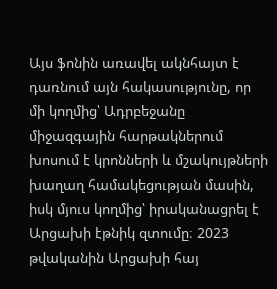Այս ֆոնին առավել ակնհայտ է դառնում այն հակասությունը, որ մի կողմից՝ Ադրբեջանը միջազգային հարթակներում խոսում է կրոնների և մշակույթների խաղաղ համակեցության մասին, իսկ մյուս կողմից՝ իրականացրել է Արցախի էթնիկ զտումը։ 2023 թվականին Արցախի հայ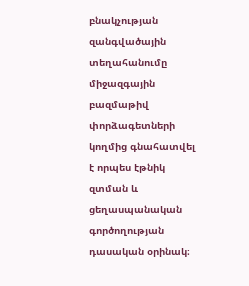բնակչության զանգվածային տեղահանումը միջազգային բազմաթիվ փորձագետների կողմից գնահատվել է որպես էթնիկ զտման և ցեղասպանական գործողության դասական օրինակ։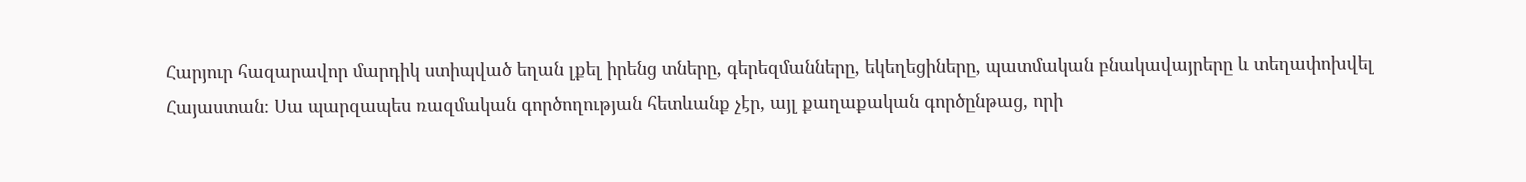Հարյուր հազարավոր մարդիկ ստիպված եղան լքել իրենց տները, գերեզմանները, եկեղեցիները, պատմական բնակավայրերը և տեղափոխվել Հայաստան։ Սա պարզապես ռազմական գործողության հետևանք չէր, այլ քաղաքական գործընթաց, որի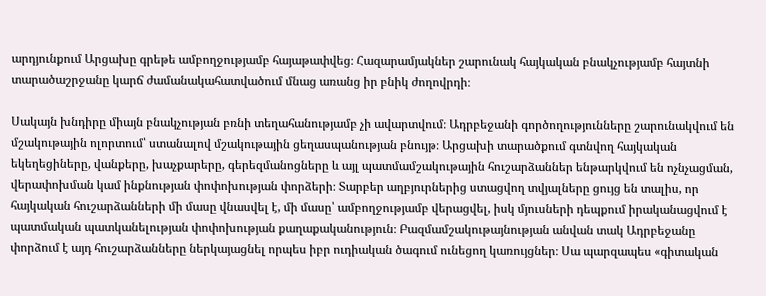արդյունքում Արցախը գրեթե ամբողջությամբ հայաթափվեց։ Հազարամյակներ շարունակ հայկական բնակչությամբ հայտնի տարածաշրջանը կարճ ժամանակահատվածում մնաց առանց իր բնիկ ժողովրդի։

Սակայն խնդիրը միայն բնակչության բռնի տեղահանությամբ չի ավարտվում։ Ադրբեջանի գործողությունները շարունակվում են մշակութային ոլորտում՝ ստանալով մշակութային ցեղասպանության բնույթ։ Արցախի տարածքում գտնվող հայկական եկեղեցիները, վանքերը, խաչքարերը, գերեզմանոցները և այլ պատմամշակութային հուշարձաններ ենթարկվում են ոչնչացման, վերափոխման կամ ինքնության փոփոխության փորձերի։ Տարբեր աղբյուրներից ստացվող տվյալները ցույց են տալիս, որ հայկական հուշարձանների մի մասը վնասվել է, մի մասը՝ ամբողջությամբ վերացվել, իսկ մյուսների դեպքում իրականացվում է պատմական պատկանելության փոփոխության քաղաքականություն։ Բազմամշակութայնության անվան տակ Ադրբեջանը փորձում է այդ հուշարձանները ներկայացնել որպես իբր ուդիական ծագում ունեցող կառույցներ։ Սա պարզապես «գիտական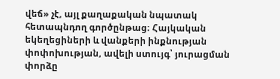վեճ» չէ, այլ քաղաքական նպատակ հետապնդող գործընթաց։ Հայկական եկեղեցիների և վանքերի ինքնության փոփոխության, ավելի ստույգ՝ յուրացման փորձը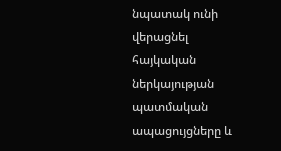նպատակ ունի վերացնել հայկական ներկայության պատմական ապացույցները և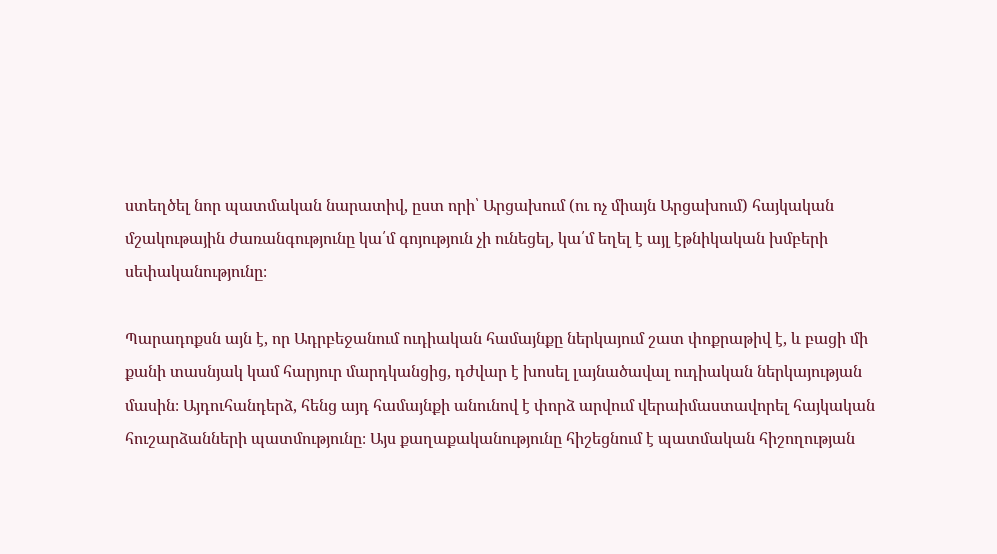ստեղծել նոր պատմական նարատիվ, ըստ որի՝ Արցախում (ու ոչ միայն Արցախում) հայկական մշակութային ժառանգությունը կա՛մ գոյություն չի ունեցել, կա՛մ եղել է այլ էթնիկական խմբերի սեփականությունը։

Պարադոքսն այն է, որ Ադրբեջանում ուդիական համայնքը ներկայում շատ փոքրաթիվ է, և բացի մի քանի տասնյակ կամ հարյուր մարդկանցից, դժվար է խոսել լայնածավալ ուդիական ներկայության մասին։ Այդուհանդերձ, հենց այդ համայնքի անունով է փորձ արվում վերաիմաստավորել հայկական հուշարձանների պատմությունը։ Այս քաղաքականությունը հիշեցնում է պատմական հիշողության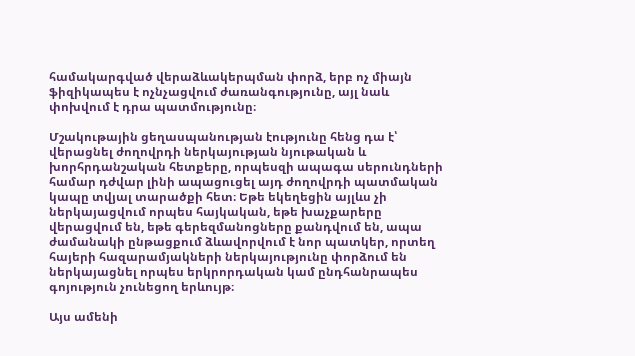համակարգված վերաձևակերպման փորձ, երբ ոչ միայն ֆիզիկապես է ոչնչացվում ժառանգությունը, այլ նաև փոխվում է դրա պատմությունը։

Մշակութային ցեղասպանության էությունը հենց դա է՝ վերացնել ժողովրդի ներկայության նյութական և խորհրդանշական հետքերը, որպեսզի ապագա սերունդների համար դժվար լինի ապացուցել այդ ժողովրդի պատմական կապը տվյալ տարածքի հետ։ Եթե եկեղեցին այլևս չի ներկայացվում որպես հայկական, եթե խաչքարերը վերացվում են, եթե գերեզմանոցները քանդվում են, ապա ժամանակի ընթացքում ձևավորվում է նոր պատկեր, որտեղ հայերի հազարամյակների ներկայությունը փորձում են ներկայացնել որպես երկրորդական կամ ընդհանրապես գոյություն չունեցող երևույթ։

Այս ամենի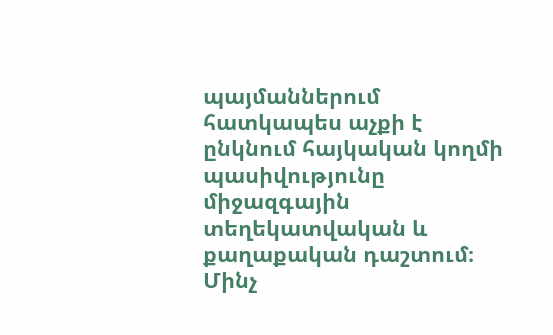պայմաններում հատկապես աչքի է ընկնում հայկական կողմի պասիվությունը միջազգային տեղեկատվական և քաղաքական դաշտում։ Մինչ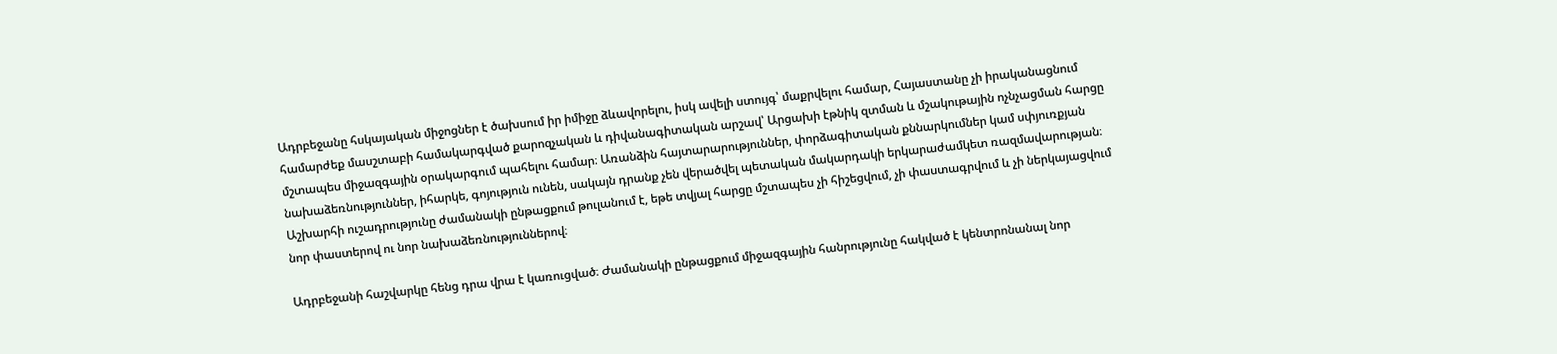Ադրբեջանը հսկայական միջոցներ է ծախսում իր իմիջը ձևավորելու, իսկ ավելի ստույգ՝ մաքրվելու համար, Հայաստանը չի իրականացնում համարժեք մասշտաբի համակարգված քարոզչական և դիվանագիտական արշավ՝ Արցախի էթնիկ զտման և մշակութային ոչնչացման հարցը մշտապես միջազգային օրակարգում պահելու համար։ Առանձին հայտարարություններ, փորձագիտական քննարկումներ կամ սփյուռքյան նախաձեռնություններ, իհարկե, գոյություն ունեն, սակայն դրանք չեն վերածվել պետական մակարդակի երկարաժամկետ ռազմավարության։ Աշխարհի ուշադրությունը ժամանակի ընթացքում թուլանում է, եթե տվյալ հարցը մշտապես չի հիշեցվում, չի փաստագրվում և չի ներկայացվում նոր փաստերով ու նոր նախաձեռնություններով։

Ադրբեջանի հաշվարկը հենց դրա վրա է կառուցված։ Ժամանակի ընթացքում միջազգային հանրությունը հակված է կենտրոնանալ նոր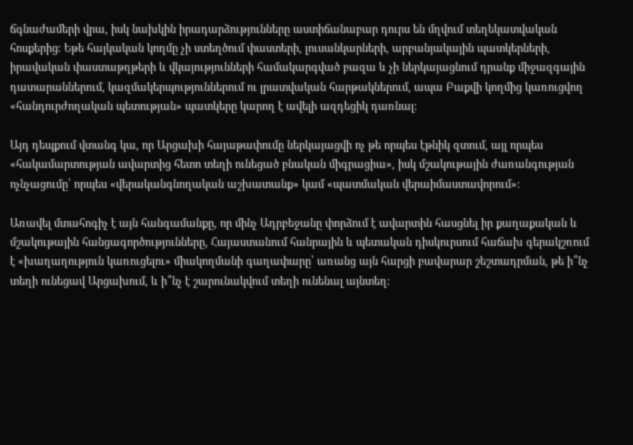ճգնաժամերի վրա, իսկ նախկին իրադարձությունները աստիճանաբար դուրս են մղվում տեղեկատվական հոսքերից։ Եթե հայկական կողմը չի ստեղծում փաստերի, լուսանկարների, արբանյակային պատկերների, իրավական փաստաթղթերի և վկայությունների համակարգված բազա և չի ներկայացնում դրանք միջազգային դատարաններում, կազմակերպություններում ու լրատվական հարթակներում, ապա Բաքվի կողմից կառուցվող «հանդուրժողական պետության» պատկերը կարող է ավելի ազդեցիկ դառնալ։

Այդ դեպքում վտանգ կա, որ Արցախի հայաթափումը ներկայացվի ոչ թե որպես էթնիկ զտում, այլ որպես «հակամարտության ավարտից հետո տեղի ունեցած բնական միգրացիա», իսկ մշակութային ժառանգության ոչնչացումը՝ որպես «վերականգնողական աշխատանք» կամ «պատմական վերաիմաստավորում»։

Առավել մտահոգիչ է այն հանգամանքը, որ մինչ Ադրբեջանը փորձում է ավարտին հասցնել իր քաղաքական և մշակութային հանցագործությունները, Հայաստանում հանրային և պետական դիսկուրսում հաճախ գերակշռում է «խաղաղություն կառուցելու» միակողմանի գաղափարը՝ առանց այն հարցի բավարար շեշտադրման, թե ի՞նչ տեղի ունեցավ Արցախում, և ի՞նչ է շարունակվում տեղի ունենալ այնտեղ։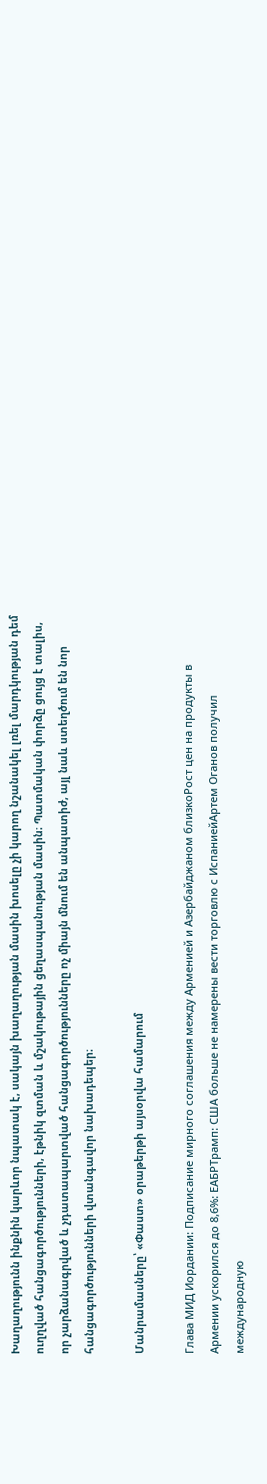Խաղաղությունն ինքնին կարևոր նպատակ է, սակայն խաղաղության մասին խոսելը չի կարող նշանակել լռել մարդկության դեմ ուղղված հանցագործությունների, էթնիկ զտման և մշակութային ցեղասպանության մասին։ Պատմական փորձը ցույց է տալիս, որ չարձանագրված և չդատապարտված հանցագործությունները ոչ միայն մնում են անպատիժ, այլ նաև ստեղծում են նոր հանցագործությունների վտանգավոր նախադեպեր։

Մանրամասները՝ «Փաստ» օրաթերթի այսօրվա համարում

Глава МИД Иордании: Подписание мирного соглашения между Арменией и Азербайджаном близкоРост цен на продукты в Армении ускорился до 8,6%: ЕАБРТрамп: США больше не намерены вести торговлю с ИспаниейАртем Оганов получил международную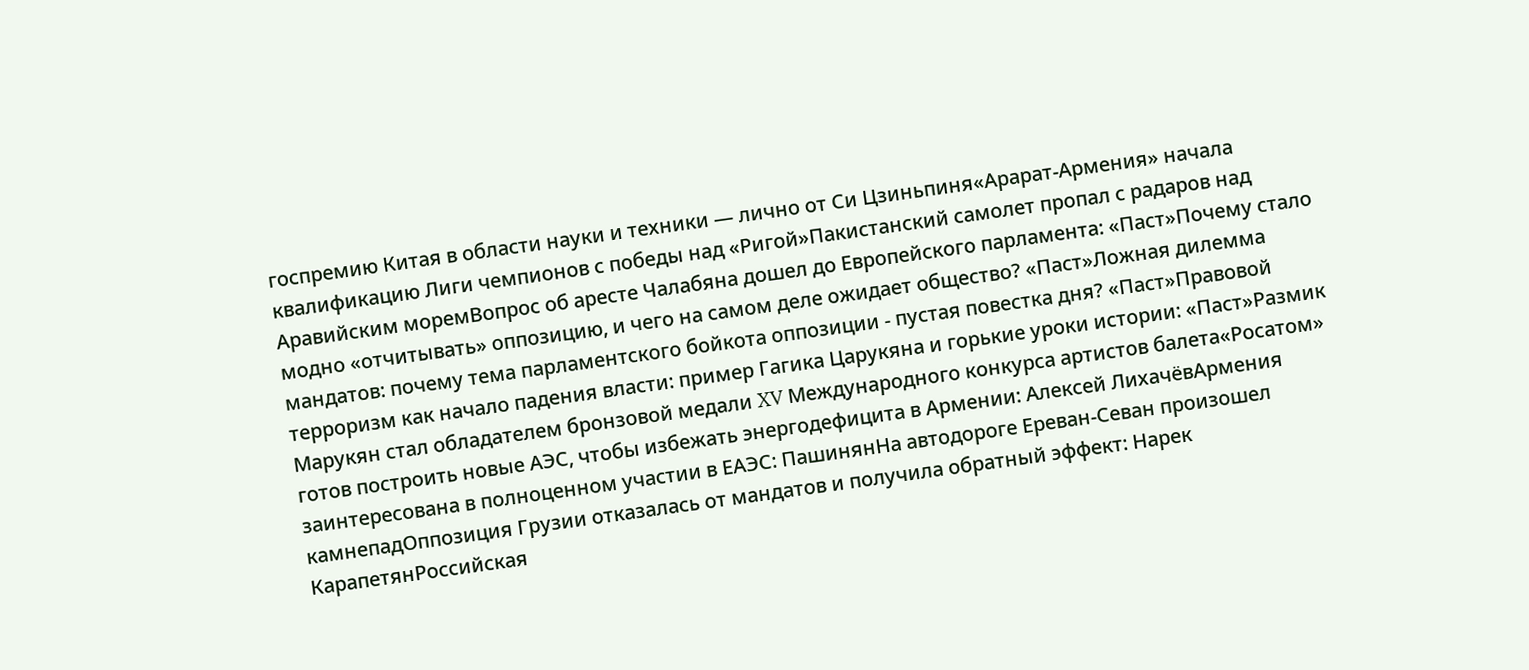госпремию Китая в области науки и техники — лично от Си Цзиньпиня«Арарат‑Армения» начала квалификацию Лиги чемпионов с победы над «Ригой»Пакистанский самолет пропал с радаров над Аравийским моремВопрос об аресте Чалабяна дошел до Европейского парламента: «Паст»Почему стало модно «отчитывать» оппозицию, и чего на самом деле ожидает общество? «Паст»Ложная дилемма мандатов: почему тема парламентского бойкота оппозиции - пустая повестка дня? «Паст»Правовой терроризм как начало падения власти: пример Гагика Царукяна и горькие уроки истории: «Паст»Размик Марукян стал обладателем бронзовой медали XV Международного конкурса артистов балета«Росатом» готов построить новые АЭС, чтобы избежать энергодефицита в Армении: Алексей ЛихачёвАрмения заинтересована в полноценном участии в ЕАЭС: ПашинянНа автодороге Ереван-Севан произошел камнепадОппозиция Грузии отказалась от мандатов и получила обратный эффект: Нарек КарапетянРоссийская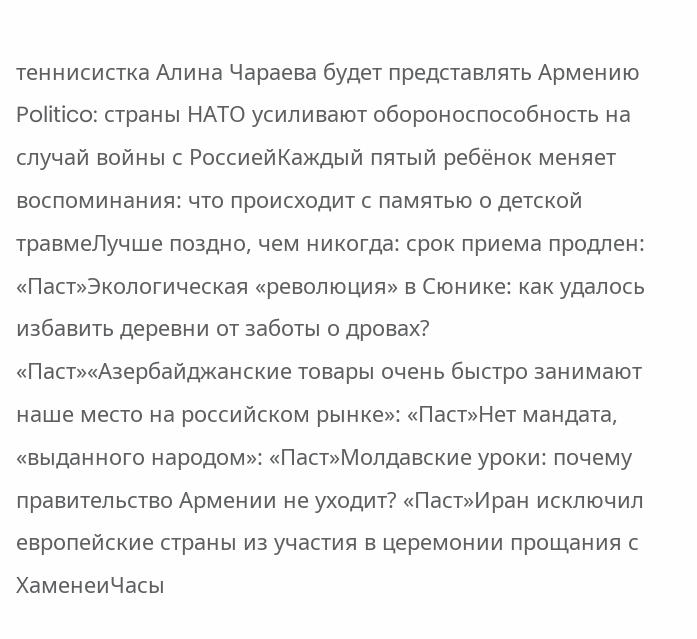теннисистка Алина Чараева будет представлять Армению Politico: страны НАТО усиливают обороноспособность на случай войны с РоссиейКаждый пятый ребёнок меняет воспоминания: что происходит с памятью о детской травмеЛучше поздно, чем никогда: срок приема продлен: «Паст»Экологическая «революция» в Сюнике: как удалось избавить деревни от заботы о дровах? «Паст»«Азербайджанские товары очень быстро занимают наше место на российском рынке»: «Паст»Нет мандата, «выданного народом»: «Паст»Молдавские уроки: почему правительство Армении не уходит? «Паст»Иран исключил европейские страны из участия в церемонии прощания с ХаменеиЧасы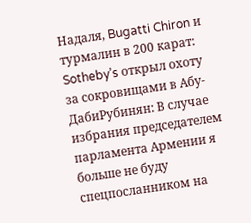Надаля, Bugatti Chiron и турмалин в 200 карат: Sotheby’s открыл охоту за сокровищами в Абу-ДабиРубинян: В случае избрания председателем парламента Армении я больше не буду спецпосланником на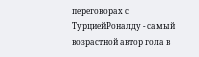переговорах с ТурциейРоналду - самый возрастной автор гола в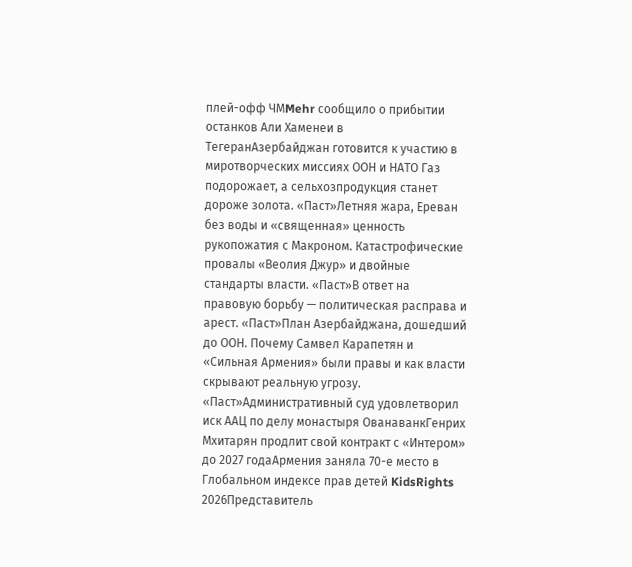плей-офф ЧМMehr сообщило о прибытии останков Али Хаменеи в ТегеранАзербайджан готовится к участию в миротворческих миссиях ООН и НАТО Газ подорожает, а сельхозпродукция станет дороже золота. «Паст»Летняя жара, Ереван без воды и «священная» ценность рукопожатия с Макроном. Катастрофические провалы «Веолия Джур» и двойные стандарты власти. «Паст»В ответ на правовую борьбу — политическая расправа и арест. «Паст»План Азербайджана, дошедший до ООН. Почему Самвел Карапетян и «Сильная Армения» были правы и как власти скрывают реальную угрозу. «Паст»Административный суд удовлетворил иск ААЦ по делу монастыря ОванаванкГенрих Мхитарян продлит свой контракт с «Интером» до 2027 годаАрмения заняла 70-е место в Глобальном индексе прав детей KidsRights 2026Представитель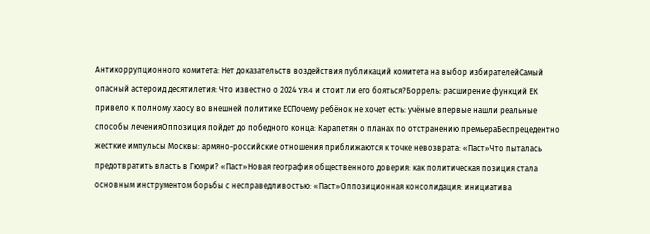Антикоррупционного комитета: Нет доказательств воздействия публикаций комитета на выбор избирателейСамый опасный астероид десятилетия: Что известно о 2024 YR4 и стоит ли его бояться?Боррель: расширение функций ЕК привело к полному хаосу во внешней политике ЕСПочему ребёнок не хочет есть: учёные впервые нашли реальные способы леченияОппозиция пойдет до победного конца: Карапетян о планах по отстранению премьераБеспрецедентно жесткие импульсы Москвы: армяно-российские отношения приближаются к точке невозврата: «Паст»Что пыталась предотвратить власть в Гюмри? «Паст»Новая география общественного доверия: как политическая позиция стала основным инструментом борьбы с несправедливостью: «Паст»Оппозиционная консолидация: инициатива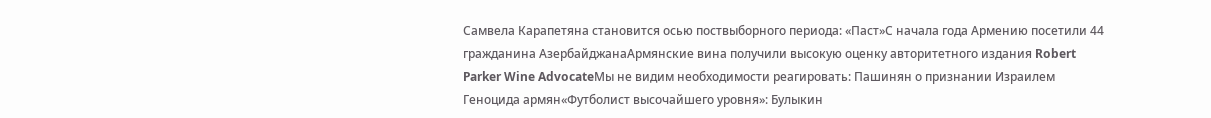Самвела Карапетяна становится осью поствыборного периода: «Паст»С начала года Армению посетили 44 гражданина АзербайджанаАрмянские вина получили высокую оценку авторитетного издания Robert Parker Wine AdvocateМы не видим необходимости реагировать: Пашинян о признании Израилем Геноцида армян«Футболист высочайшего уровня»: Булыкин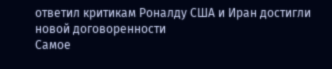ответил критикам Роналду США и Иран достигли новой договоренности
Самое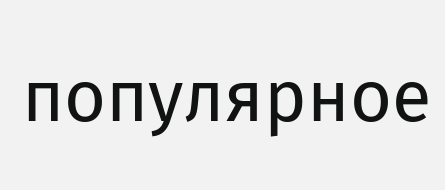популярное